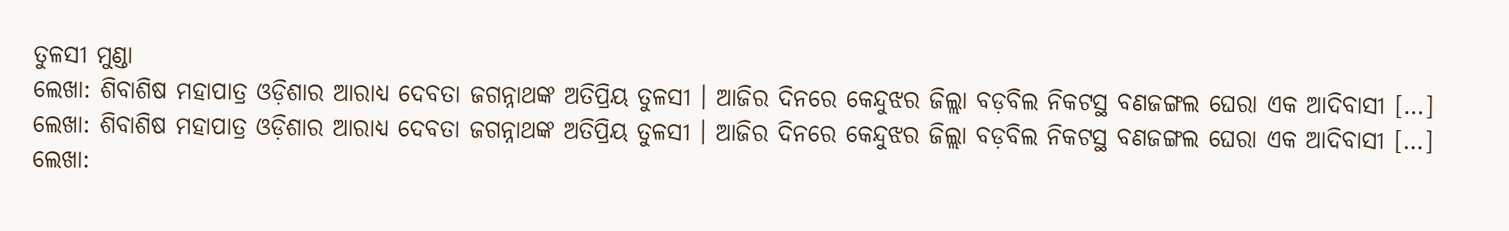ତୁଳସୀ ମୁଣ୍ଡା
ଲେଖା: ଶିବାଶିଷ ମହାପାତ୍ର ଓଡ଼ିଶାର ଆରାଧ୍ୟ ଦେବତା ଜଗନ୍ନାଥଙ୍କ ଅତିପ୍ରିୟ ତୁଳସୀ । ଆଜିର ଦିନରେ କେନ୍ଦୁଝର ଜିଲ୍ଲା ବଡ଼ବିଲ ନିକଟସ୍ଥ ବଣଜଙ୍ଗଲ ଘେରା ଏକ ଆଦିବାସୀ […]
ଲେଖା: ଶିବାଶିଷ ମହାପାତ୍ର ଓଡ଼ିଶାର ଆରାଧ୍ୟ ଦେବତା ଜଗନ୍ନାଥଙ୍କ ଅତିପ୍ରିୟ ତୁଳସୀ । ଆଜିର ଦିନରେ କେନ୍ଦୁଝର ଜିଲ୍ଲା ବଡ଼ବିଲ ନିକଟସ୍ଥ ବଣଜଙ୍ଗଲ ଘେରା ଏକ ଆଦିବାସୀ […]
ଲେଖା: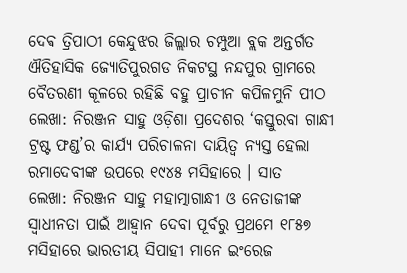ଦେଵ ତ୍ରିପାଠୀ କେନ୍ଦୁଝର ଜିଲ୍ଲାର ଚମ୍ପୁଆ ବ୍ଲକ ଅନ୍ତର୍ଗତ ଐତିହାସିକ ଜ୍ୟୋତିପୁରଗଡ ନିକଟସ୍ଥ ନନ୍ଦପୁର ଗ୍ରାମରେ ବୈତରଣୀ କୂଳରେ ରହିଛି ବହୁ ପ୍ରାଚୀନ କପିଳମୁନି ପୀଠ
ଲେଖା: ନିରଞ୍ଜନ ସାହୁ ଓଡ଼ିଶା ପ୍ରଦେଶର ‘କସ୍ତୁରବା ଗାନ୍ଧୀ ଟ୍ରଷ୍ଟ ଫଣ୍ଡ’ର କାର୍ଯ୍ୟ ପରିଚାଳନା ଦାୟିତ୍ଵ ନ୍ୟସ୍ତ ହେଲା ରମାଦେବୀଙ୍କ ଉପରେ ୧୯୪୫ ମସିହାରେ । ସାତ
ଲେଖା: ନିରଞ୍ଜନ ସାହୁ ମହାତ୍ମାଗାନ୍ଧୀ ଓ ନେତାଜୀଙ୍କ ସ୍ଵାଧୀନତା ପାଇଁ ଆହ୍ଵାନ ଦେବା ପୂର୍ବରୁ ପ୍ରଥମେ ୧୮୫୭ ମସିହାରେ ଭାରତୀୟ ସିପାହୀ ମାନେ ଇଂରେଜ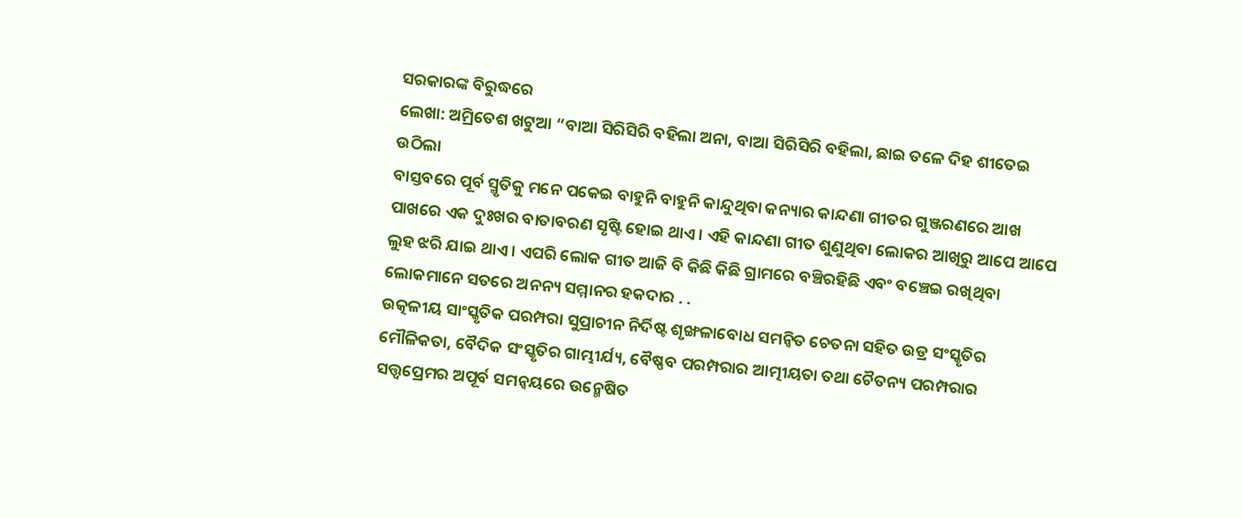ସରକାରଙ୍କ ବିରୁଦ୍ଧରେ
ଲେଖା: ଅମ୍ରିତେଶ ଖଟୁଆ “ବାଆ ସିରିସିରି ବହିଲା ଅନା, ବାଆ ସିରିସିରି ବହିଲା, ଛାଇ ତଳେ ଦିହ ଶୀତେଇ ଉଠିଲା
ବାସ୍ତବରେ ପୂର୍ବ ସ୍ମୃତିକୁ ମନେ ପକେଇ ବାହୁନି ବାହୁନି କାନ୍ଦୁଥିବା କନ୍ୟାର କାନ୍ଦଣା ଗୀତର ଗୁଞ୍ଜରଣରେ ଆଖ ପାଖରେ ଏକ ଦୁଃଖର ବାତାବରଣ ସୃଷ୍ଟି ହୋଇ ଥାଏ । ଏହି କାନ୍ଦଣା ଗୀତ ଶୁଣୁଥିବା ଲୋକର ଆଖିରୁ ଆପେ ଆପେ ଲୁହ ଝରି ଯାଇ ଥାଏ । ଏପରି ଲୋକ ଗୀତ ଆଜି ବି କିଛି କିଛି ଗ୍ରାମରେ ବଞ୍ଚିରହିଛି ଏବଂ ବଞ୍ଚେଇ ରଖିଥିବା ଲୋକମାନେ ସତରେ ଅନନ୍ୟ ସମ୍ମାନର ହକଦାର . .
ଉତ୍କଳୀୟ ସାଂସ୍କୃତିକ ପରମ୍ପରା ସୁପ୍ରାଚୀନ ନିର୍ଦିଷ୍ଟ ଶୃଙ୍ଖଳାବୋଧ ସମନ୍ୱିତ ଚେତନା ସହିତ ଉଡ୍ର ସଂସ୍କୃତିର ମୌଳିକତା, ବୈଦିକ ସଂସ୍କୃତିର ଗାମ୍ଭୀର୍ଯ୍ୟ, ବୈଷ୍ଣବ ପରମ୍ପରାର ଆତ୍ମୀୟତା ତଥା ଚୈତନ୍ୟ ପରମ୍ପରାର ସତ୍ତ୍ୱପ୍ରେମର ଅପୂର୍ବ ସମନ୍ୱୟରେ ଉନ୍ମେଷିତ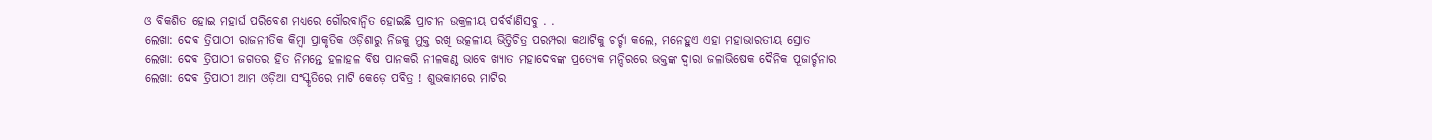ଓ ବିକଶିତ ହୋଇ ମହାର୍ଘ ପରିବେଶ ମଧ୍ୟରେ ଗୌରବାନ୍ୱିତ ହୋଇଛି ପ୍ରାଚୀନ ଉକ୍ରଳୀୟ ପର୍ବର୍ବାଣିସବୁ . .
ଲେଖା: ଦେଵ ତ୍ରିପାଠୀ ରାଜନୀତିକ କିମ୍ବା ପ୍ରାକୃତିକ ଓଡ଼ିଶାରୁ ନିଜକୁ ମୁକ୍ତ ରଖି ଉତ୍କଳୀୟ ଭିତ୍ତିଚିତ୍ର ପରମ୍ପରା କଥାଟିକୁ ଚର୍ଚ୍ଚା କଲେ, ମନେହୁଏ ଏହା ମହାଭାରତୀୟ ସ୍ରୋତ
ଲେଖା: ଦେଵ ତ୍ରିପାଠୀ ଜଗତର ହିତ ନିମନ୍ତେ ହଳାହଳ ବିଷ ପାନକରି ନୀଳକଣ୍ଠ ଭାବେ ଖ୍ୟାତ ମହାଦେବଙ୍କ ପ୍ରତ୍ୟେକ ମନ୍ଦିରରେ ଭକ୍ତଙ୍କ ଦ୍ବାରା ଜଳାଭିଷେକ ଦୈନିକ ପୂଜାର୍ଚ୍ଚନାର
ଲେଖା: ଦେଵ ତ୍ରିପାଠୀ ଆମ ଓଡ଼ିଆ ସଂସ୍କୃତିରେ ମାଟି କେଡ଼େ ପବିତ୍ର ! ଶୁଭକାମରେ ମାଟିର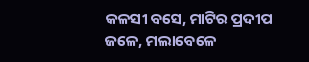କଳସୀ ବସେ, ମାଟିର ପ୍ରଦୀପ ଜଳେ, ମଲାବେଳେ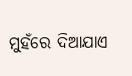ମୁହଁରେ ଦିଆଯାଏ